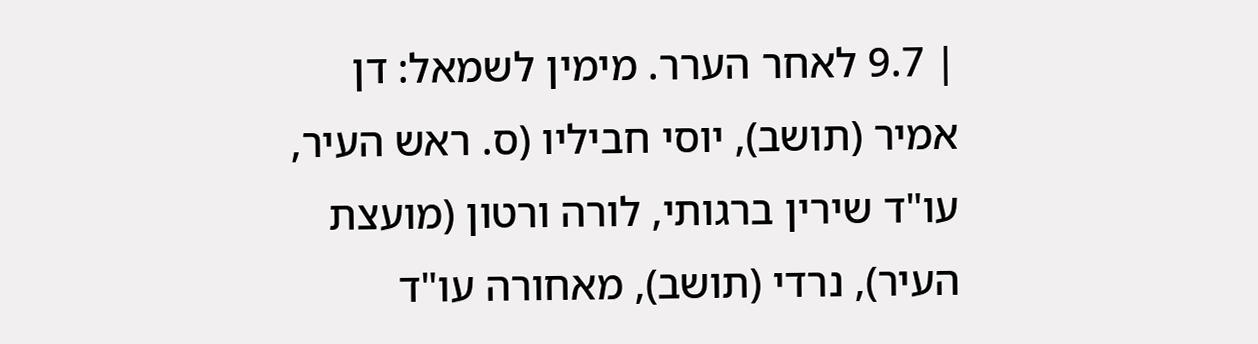| 9.7 לאחר הערר. מימין לשמאל: דן אמיר (תושב), יוסי חביליו (ס. ראש העיר, עו"ד שירין ברגותי, לורה ורטון (מועצת העיר), נרדי (תושב), מאחורה עו"ד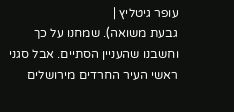עופר גיטליץ |
גבעת משואה). שמחנו על כך וחשבנו שהעניין הסתיים. אבל סגני ראשי העיר החרדים מירושלים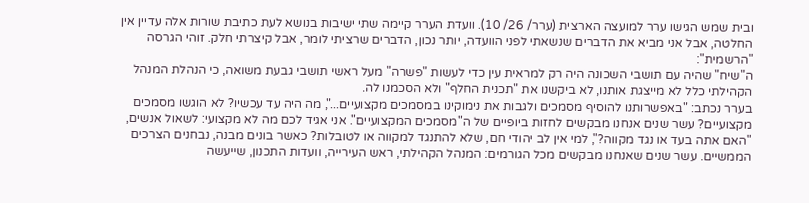ובית שמש הגישו ערר למועצה הארצית (ערר/ 26/ 10). וועדת הערר קיימה שתי ישיבות בנושא לעת כתיבת שורות אלה עדיין אין החלטה, אבל אני מביא את הדברים שנשאתי לפני הוועדה, יותר נכון, הדברים שרציתי לומר, אבל קיצרתי חלק. זוהי הגרסה "הרשמית":
ה"שיח" שהיה עם תושבי השכונה היה רק למראית עין כדי לעשות "פשרה" מעל ראשי תושבי גבעת משואה, כי הנהלת המנהל הקהילתי כלל לא מייצגת אותנו, לא ביקשנו את "תכנית החלף" ולא הסכמנו לה.
בערר נכתב: "באפשרותנו להוסיף מסמכים ולגבות את נימוקינו במסמכים מקצועיים...", מה היה עד עכשיו? לא הוגשו מסמכים מקצועיים? עשר שנים אנחנו מבקשים לחזות ביופיים של ה"מסמכים המקצועיים". אני אגיד לכם מה לא מקצועי: לשאול אנשים, "האם אתה בעד או נגד מקווה?", למי אין לב יהודי חם, שלא להתנגד למקווה או לטובלות? כאשר בונים מבנה, נבחנים הצרכים הממשיים. עשר שנים שאנחנו מבקשים מכל הגורמים: המנהל הקהילתי, ראש העירייה, וועדות התכנון, שייעשה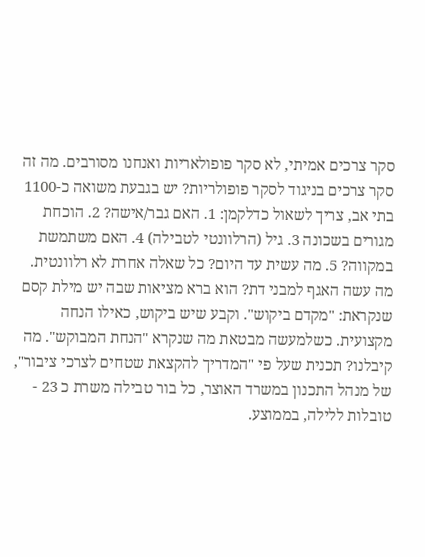סקר צרכים אמיתי, לא סקר פופולאריות ואנחנו מסורבים. מה זה סקר צרכים בניגוד לסקר פופולריות? יש בגבעת משואה כ-1100 בתי אב, צריך לשאול כדלקמן: 1. האם גבר/אישה? 2. הוכחת מגורים בשכונה 3. גיל (הרלוונטי לטבילה) 4. האם משתמשת במקווה? 5. מה עשית עד היום? כל שאלה אחרת לא רלוונטית. מה עשה האגף למבני דת? הוא ברא מציאות שבה יש מילת קסם שנקראת: "מקדם ביקוש". וקבע שיש ביקוש, כאילו הנחה מקצועית. כשלמעשה מבטאת מה שנקרא "הנחת המבוקש". מה קיבלנו? תכנית שעל פי "המדריך להקצאת שטחים לצרכי ציבור", של מנהל התכנון במשרד האוצר, כל בור טבילה משרת כ 23 - טובלות ללילה, בממוצע.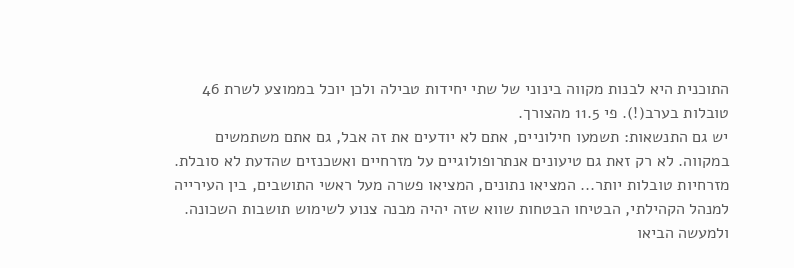התוכנית היא לבנות מקווה בינוני של שתי יחידות טבילה ולכן יוכל בממוצע לשרת 46 טובלות בערב(!). פי 11.5 מהצורך.
יש גם התנשאות: תשמעו חילוניים, אתם לא יודעים את זה אבל, גם אתם משתמשים במקווה. לא רק זאת גם טיעונים אנתרופולוגיים על מזרחיים ואשכנזים שהדעת לא סובלת. מזרחיות טובלות יותר... המציאו נתונים, המציאו פשרה מעל ראשי התושבים, בין העירייה למנהל הקהילתי, הבטיחו הבטחות שווא שזה יהיה מבנה צנוע לשימוש תושבות השכונה. ולמעשה הביאו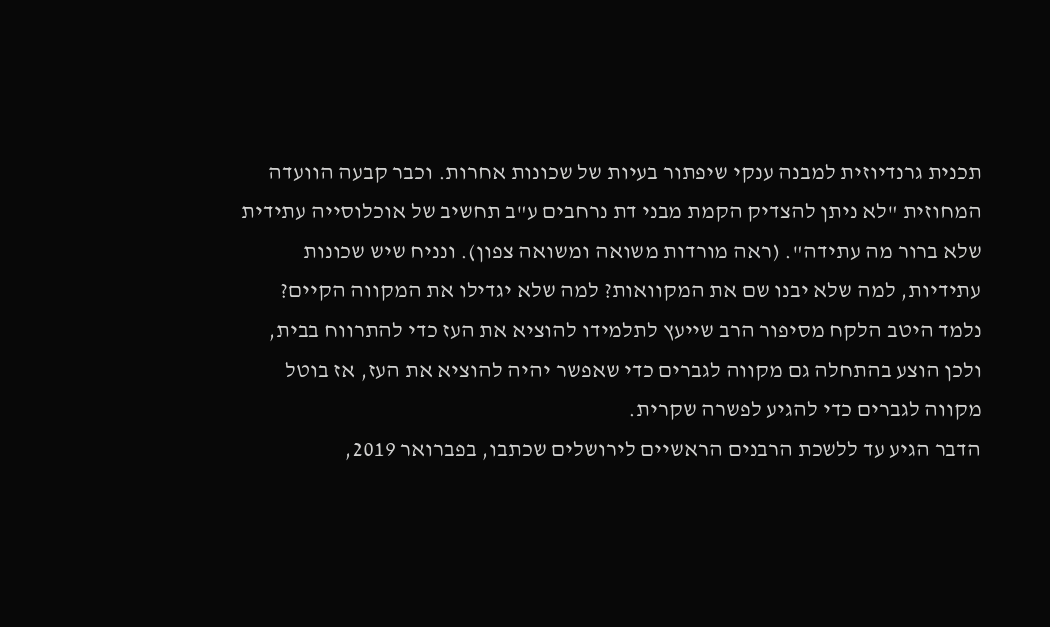תכנית גרנדיוזית למבנה ענקי שיפתור בעיות של שכונות אחרות. וכבר קבעה הוועדה המחוזית "לא ניתן להצדיק הקמת מבני דת נרחבים ע"ב תחשיב של אוכלוסייה עתידית שלא ברור מה עתידה". (ראה מורדות משואה ומשואה צפון). ונניח שיש שכונות עתידיות, למה שלא יבנו שם את המקוואות? למה שלא יגדילו את המקווה הקיים?
נלמד היטב הלקח מסיפור הרב שייעץ לתלמידו להוציא את העז כדי להתרווח בבית, ולכן הוצע בהתחלה גם מקווה לגברים כדי שאפשר יהיה להוציא את העז, אז בוטל מקווה לגברים כדי להגיע לפשרה שקרית.
הדבר הגיע עד ללשכת הרבנים הראשיים לירושלים שכתבו, בפברואר 2019,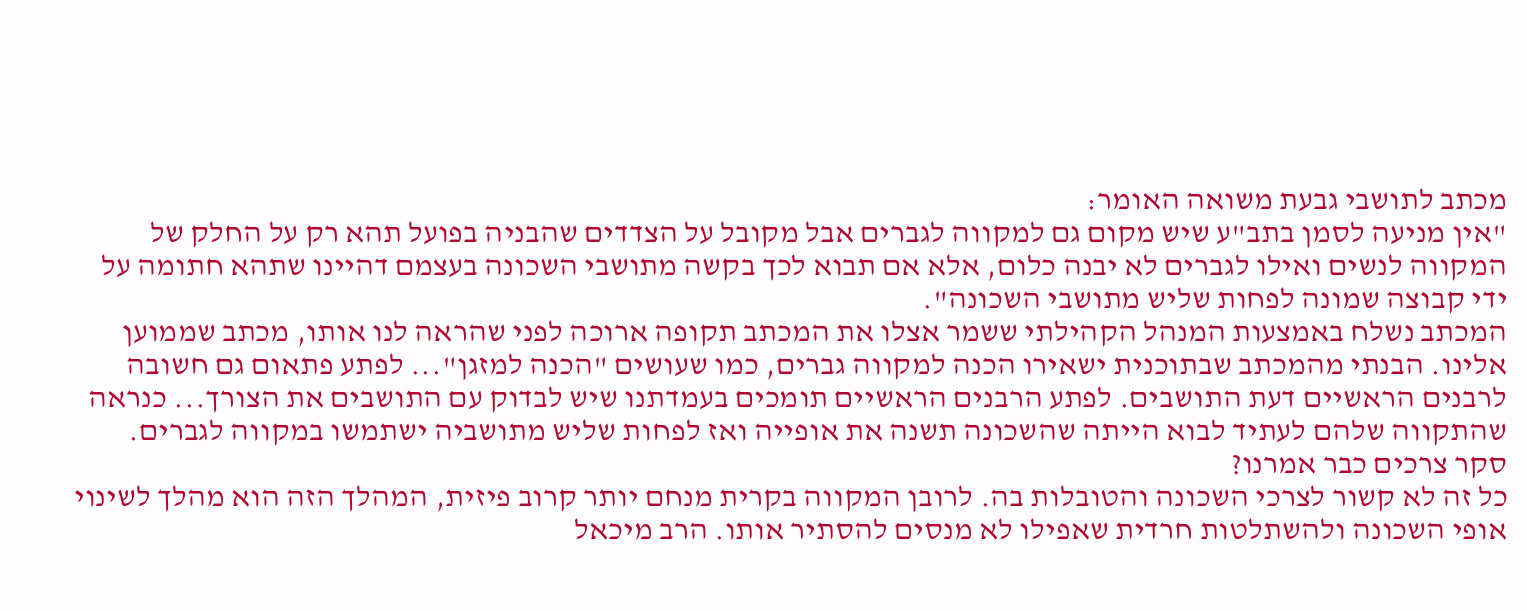מכתב לתושבי גבעת משואה האומר:
"אין מניעה לסמן בתב"ע שיש מקום גם למקווה לגברים אבל מקובל על הצדדים שהבניה בפועל תהא רק על החלק של המקווה לנשים ואילו לגברים לא יבנה כלום, אלא אם תבוא לכך בקשה מתושבי השכונה בעצמם דהיינו שתהא חתומה על ידי קבוצה שמונה לפחות שליש מתושבי השכונה".
המכתב נשלח באמצעות המנהל הקהילתי ששמר אצלו את המכתב תקופה ארוכה לפני שהראה לנו אותו, מכתב שממוען אלינו. הבנתי מהמכתב שבתוכנית ישאירו הכנה למקווה גברים, כמו שעושים "הכנה למזגן"... לפתע פתאום גם חשובה לרבנים הראשיים דעת התושבים. לפתע הרבנים הראשיים תומכים בעמדתנו שיש לבדוק עם התושבים את הצורך... כנראה שהתקווה שלהם לעתיד לבוא הייתה שהשכונה תשנה את אופייה ואז לפחות שליש מתושביה ישתמשו במקווה לגברים. סקר צרכים כבר אמרנו?
כל זה לא קשור לצרכי השכונה והטובלות בה. לרובן המקווה בקרית מנחם יותר קרוב פיזית, המהלך הזה הוא מהלך לשינוי אופי השכונה ולהשתלטות חרדית שאפילו לא מנסים להסתיר אותו. הרב מיכאל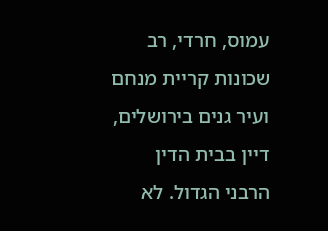עמוס, חרדי, רב שכונות קריית מנחם ועיר גנים בירושלים, דיין בבית הדין הרבני הגדול. לא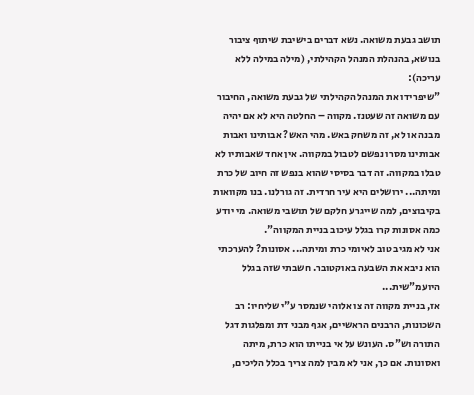תושב גבעת משואה. נשא דברים בישיבת שיתוף ציבור בנושא, בהנהלת המנהל הקהילתי, (מילה במילה ללא עריכה):
"שיפרידו את המנהל הקהילתי של גבעת משואה, החיבור עם משואה זה שעטנז. מקווה – החלטה היא לא אם יהיה מבנה או לא, זה משחק באש. מהי האש? אבותינו ואבות אבותינו מסרו נפשם לטבול במקווה. אין אחד שאבותיו לא טבלו במקווה. זה דבר בסיסי שהוא בנפש זה חיוב של כרת ומיתה... ירושלים היא עיר חרדית. זה גורלנו. בנו מקוואות בקיבוצים, למה שייגרע חלקם של תושבי משואה. מי יודע כמה אסונות קרו בגלל עיכוב בניית המקווה".
אני לא מגיב טוב לאיומי כרת ומיתה... אסונות? להערכתי הוא ניבא את השבעה באוקטובר. חשבתי שזה בגלל היועמ"שית...
אז, בניית מקווה זה צו אלוהי שנמסר ע"י שליחיו: רב השכונות, הרבנים הראשיים, אגף מבני דת ומפלגות דגל התורה וש"ס. העונש על אי בנייתו הוא כרת, מיתה ואסונות. אם כך, אני לא מבין למה צריך בכלל הליכים,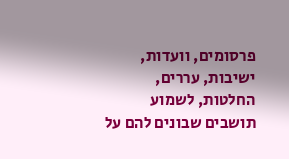פרסומים, וועדות, ישיבות, עררים, החלטות, לשמוע תושבים שבונים להם על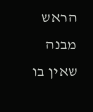הראש מבנה שאין בו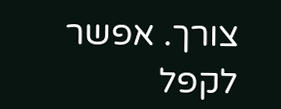צורך. אפשר לקפל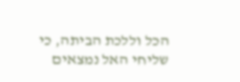הכל וללכת הביתה, כי שליחי האל נמצאים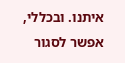איתנו. ובכללי, אפשר לסגור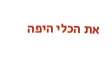את הכלי היפה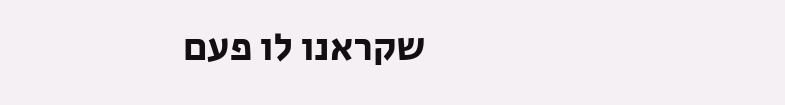שקראנו לו פעם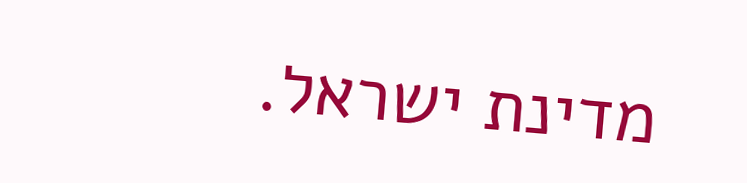מדינת ישראל.